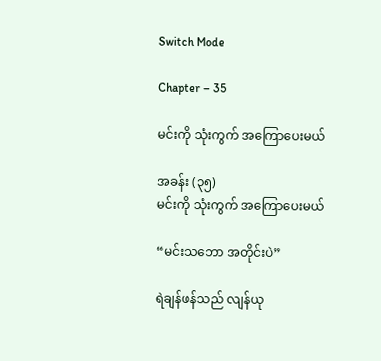Switch Mode

Chapter – 35

မင်းကို သုံးကွက် အကြောပေးမယ်

အခန်း (၃၅)
မင်းကို သုံးကွက် အကြောပေးမယ်

“မင်းသဘော အတိုင်းပဲ”

ရဲချန်ဖန်သည် လျန်ယု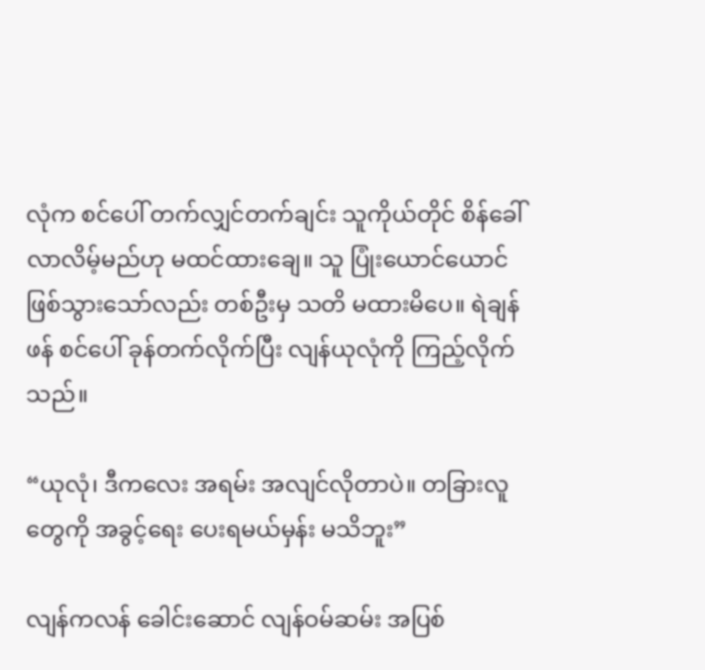လုံက စင်ပေါ် တက်လျှင်တက်ချင်း သူကိုယ်တိုင် စိန်ခေါ်လာလိမ့်မည်ဟု မထင်ထားချေ။ သူ ပြုံးယောင်ယောင် ဖြစ်သွားသော်လည်း တစ်ဦးမှ သတိ မထားမိပေ။ ရဲချန်ဖန် စင်ပေါ် ခုန်တက်လိုက်ပြီး လျန်ယုလုံကို ကြည့်လိုက်သည်။

“ယုလုံ၊ ဒီကလေး အရမ်း အလျင်လိုတာပဲ။ တခြားလူတွေကို အခွင့်ရေး ပေးရမယ်မှန်း မသိဘူး”

လျန်ကလန် ခေါင်းဆောင် လျန်ဝမ်ဆမ်း အပြစ်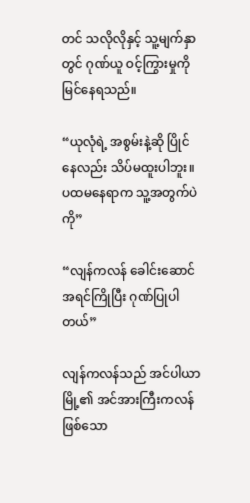တင် သလိုလိုနှင့် သူ့မျက်နှာတွင် ဂုဏ်ယူ ဝင့်ကြွားမှုကို မြင်နေရသည်။

“ယုလုံရဲ့ အစွမ်းနဲ့ဆို ပြိုင်နေလည်း သိပ်မထူးပါဘူး။ ပထမနေရာက သူ့အတွက်ပဲကို”

“လျန်ကလန် ခေါင်းဆောင် အရင်ကြိုပြီး ဂုဏ်ပြုပါတယ်”

လျန်ကလန်သည် အင်ပါယာမြို့၏ အင်အားကြီးကလန် ဖြစ်သော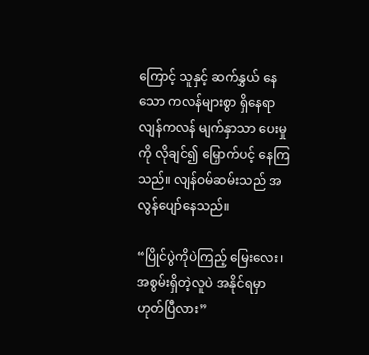ကြောင့် သူနှင့် ဆက်နွှယ် နေသော ကလန်များစွာ ရှိနေရာ လျန်ကလန် မျက်နှာသာ ပေးမှုကို လိုချင်၍ မြှောက်ပင့် နေကြသည်။ လျန်ဝမ်ဆမ်းသည် အလွန်ပျော်နေသည်။

“ပြိုင်ပွဲကိုပဲကြည့် မြေးလေး၊ အစွမ်းရှိတဲ့လူပဲ အနိုင်ရမှာ ဟုတ်ပြီလား”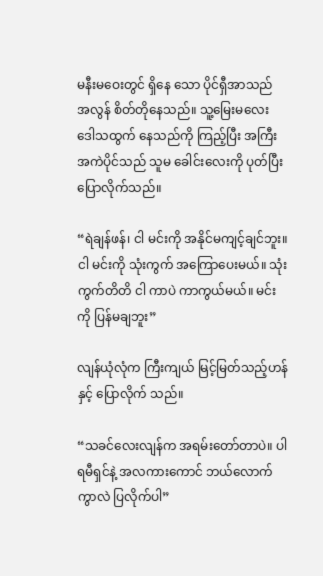မနီးမဝေးတွင် ရှိနေ သော ပိုင်ရှီအာသည် အလွန် စိတ်တိုနေသည်။ သူ့မြေးမလေး ဒေါသထွက် နေသည်ကို ကြည့်ပြီး အကြီးအကဲပိုင်သည် သူမ ခေါင်းလေးကို ပုတ်ပြီး ပြောလိုက်သည်။

“ရဲချန်ဖန်၊ ငါ မင်းကို အနိုင်မကျင့်ချင်ဘူး။ ငါ မင်းကို သုံးကွက် အကြောပေးမယ်။ သုံးကွက်တိတိ ငါ ကာပဲ ကာကွယ်မယ်။ မင်းကို ပြန်မချဘူး”

လျန်ယုံလုံက ကြီးကျယ် မြင့်မြတ်သည့်ဟန်နှင့် ပြောလိုက် သည်။

“သခင်လေးလျန်က အရမ်းတော်တာပဲ။ ပါရမီရှင်နဲ့ အလကားကောင် ဘယ်လောက်ကွာလဲ ပြလိုက်ပါ”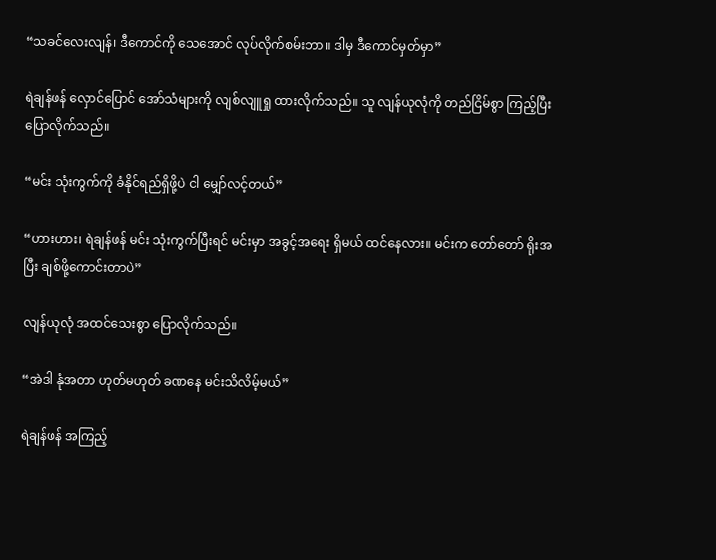“သခင်လေးလျန်၊ ဒီကောင်ကို သေအောင် လုပ်လိုက်စမ်းဘာ။ ဒါမှ ဒီကောင်မှတ်မှာ”

ရဲချန်ဖန် လှောင်ပြောင် အော်သံများကို လျစ်လျူရှု ထားလိုက်သည်။ သူ လျန်ယုလုံကို တည်ငြိမ်စွာ ကြည့်ပြီး ပြောလိုက်သည်။

“မင်း သုံးကွက်ကို ခံနိုင်ရည်ရှိဖို့ပဲ ငါ မျှော်လင့်တယ်”

“ဟားဟား၊ ရဲချန်ဖန် မင်း သုံးကွက်ပြီးရင် မင်းမှာ အခွင့်အရေး ရှိမယ် ထင်နေလား။ မင်းက တော်တော် ရိုးအပြီး ချစ်ဖို့ကောင်းတာပဲ”

လျန်ယုလုံ အထင်သေးစွာ ပြောလိုက်သည်။

“အဲဒါ နုံအတာ ဟုတ်မဟုတ် ခဏနေ မင်းသိလိမ့်မယ်”

ရဲချန်ဖန် အကြည့်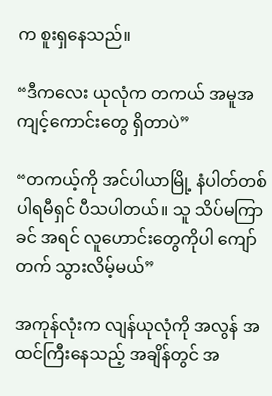က စူးရှနေသည်။

“ဒီကလေး ယုလုံက တကယ် အမူအကျင့်ကောင်းတွေ ရှိတာပဲ”

“တကယ့်ကို အင်ပါယာမြို့ နံပါတ်တစ် ပါရမီရှင် ပီသပါတယ်။ သူ သိပ်မကြာခင် အရင် လူဟောင်းတွေကိုပါ ကျော်တက် သွားလိမ့်မယ်”

အကုန်လုံးက လျန်ယုလုံကို အလွန် အထင်ကြီးနေသည့် အချိန်တွင် အ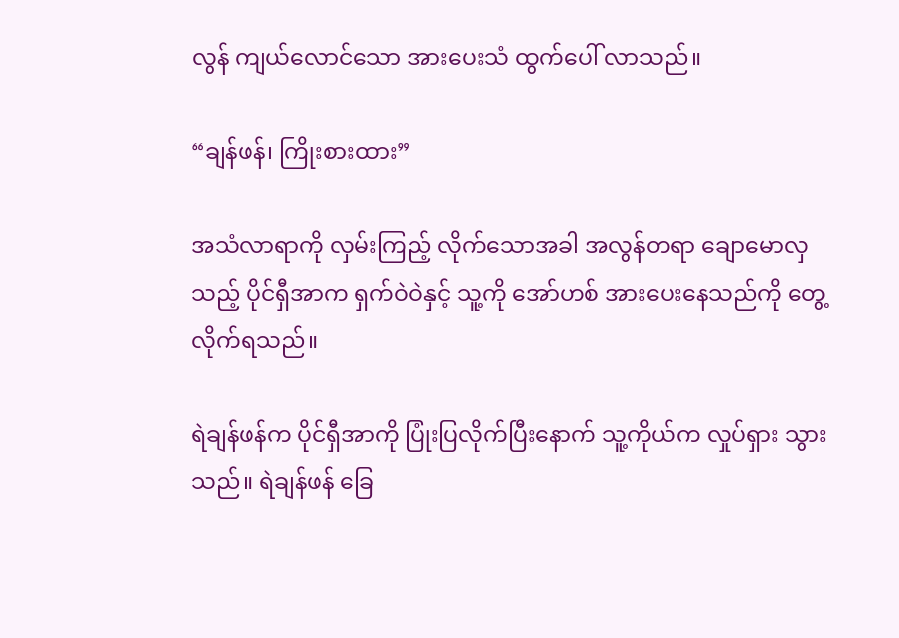လွန် ကျယ်လောင်သော အားပေးသံ ထွက်ပေါ် လာသည်။

“ချန်ဖန်၊ ကြိုးစားထား”

အသံလာရာကို လှမ်းကြည့် လိုက်သောအခါ အလွန်တရာ ချောမောလှသည့် ပိုင်ရှီအာက ရှက်ဝဲဝဲနှင့် သူ့ကို အော်ဟစ် အားပေးနေသည်ကို တွေ့လိုက်ရသည်။

ရဲချန်ဖန်က ပိုင်ရှီအာကို ပြုံးပြလိုက်ပြီးနောက် သူ့ကိုယ်က လှုပ်ရှား သွားသည်။ ရဲချန်ဖန် ခြေ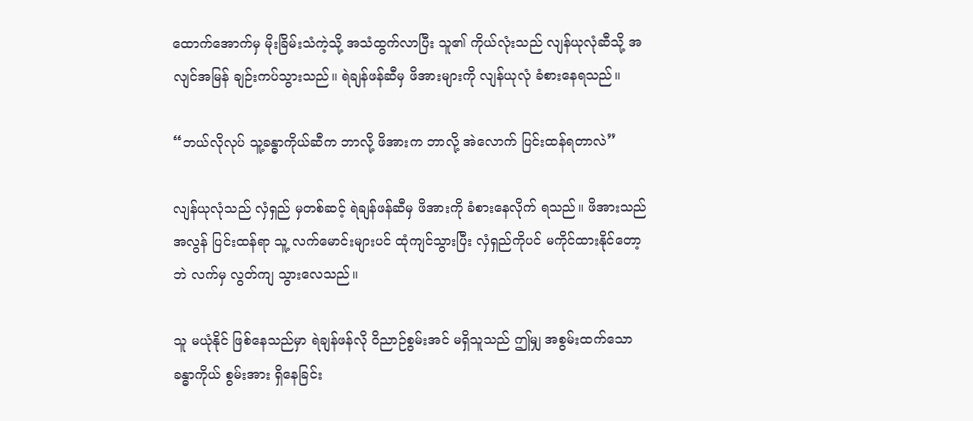ထောက်အောက်မှ မိုးခြိမ်းသံကဲ့သို့ အသံထွက်လာပြီး သူ၏ ကိုယ်လုံးသည် လျန်ယုလုံဆီသို့ အလျင်အမြန် ချဉ်းကပ်သွားသည်။ ရဲချန်ဖန်ဆီမှ ဖိအားများကို လျန်ယုလုံ ခံစားနေရသည်။

“ဘယ်လိုလုပ် သူ့ခန္ဓာကိုယ်ဆီက ဘာလို့ ဖိအားက ဘာလို့ အဲလောက် ပြင်းထန်ရတာလဲ”

လျန်ယုလုံသည် လှံရှည် မှတစ်ဆင့် ရဲချန်ဖန်ဆီမှ ဖိအားကို ခံစားနေလိုက် ရသည်။ ဖိအားသည် အလွန် ပြင်းထန်ရာ သူ့ လက်မောင်းများပင် ထုံကျင်သွားပြီး လှံရှည်ကိုပင် မကိုင်ထားနိုင်တော့ဘဲ လက်မှ လွတ်ကျ သွားလေသည်။

သူ မယုံနိုင် ဖြစ်နေသည်မှာ ရဲချန်ဖန်လို ဝိညာဉ်စွမ်းအင် မရှိသူသည် ဤမျှ အစွမ်းထက်သော ခန္ဓာကိုယ် စွမ်းအား ရှိနေခြင်း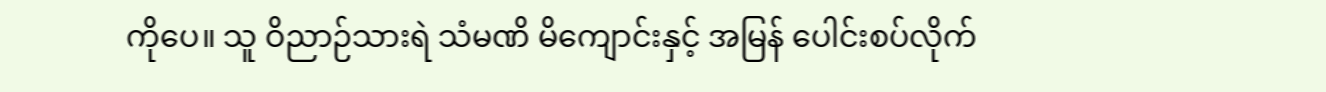ကိုပေ။ သူ ဝိညာဉ်သားရဲ သံမဏိ မိကျောင်းနှင့် အမြန် ပေါင်းစပ်လိုက်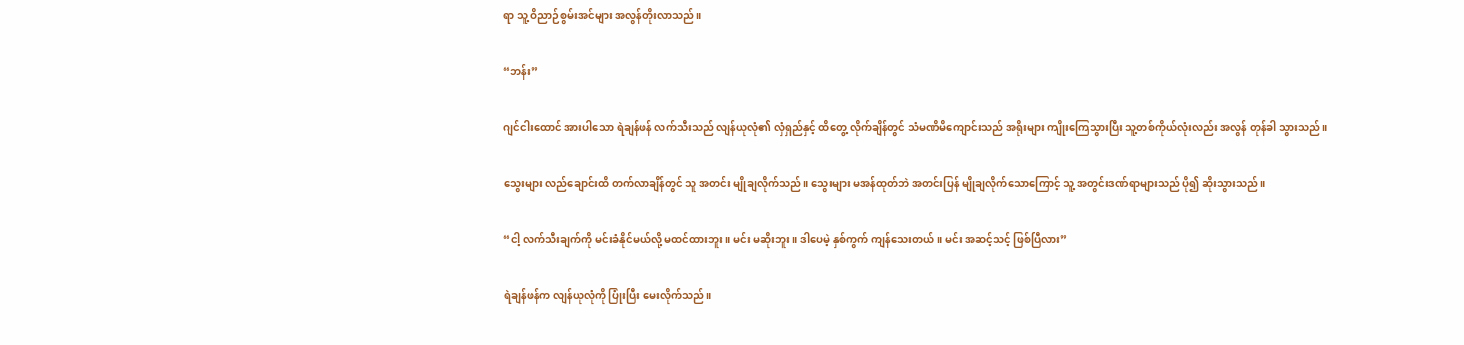ရာ သူ့ ဝိညာဉ်စွမ်းအင်များ အလွန်တိုးလာသည်။

“ဘန်း”

ဂျင်ငါးထောင် အားပါသော ရဲချန်ဖန် လက်သီးသည် လျန်ယုလုံ၏ လှံရှည်နှင့် ထိတွေ့ လိုက်ချိန်တွင် သံမဏိမိကျောင်းသည် အရိုးများ ကျိုးကြေသွားပြီး သူ့တစ်ကိုယ်လုံးလည်း အလွန် တုန်ခါ သွားသည်။

သွေးများ လည်ချောင်းထိ တက်လာချိန်တွင် သူ အတင်း မျိုချလိုက်သည်။ သွေးများ မအန်ထုတ်ဘဲ အတင်းပြန် မျိုချလိုက်သောကြောင့် သူ့ အတွင်းဒဏ်ရာများသည် ပို၍ ဆိုးသွားသည်။

“ငါ့ လက်သီးချက်ကို မင်းခံနိုင်မယ်လို့ မထင်ထားဘူး။ မင်း မဆိုးဘူး။ ဒါပေမဲ့ နှစ်ကွက် ကျန်သေးတယ်။ မင်း အဆင့်သင့် ဖြစ်ပြီလား”

ရဲချန်ဖန်က လျန်ယုလုံကို ပြုံးပြီး မေးလိုက်သည်။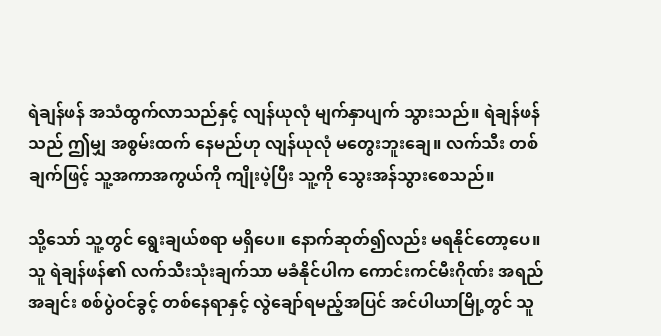ရဲချန်ဖန် အသံထွက်လာသည်နှင့် လျန်ယုလုံ မျက်နှာပျက် သွားသည်။ ရဲချန်ဖန်သည် ဤမျှ အစွမ်းထက် နေမည်ဟု လျန်ယုလုံ မတွေးဘူးချေ။ လက်သီး တစ်ချက်ဖြင့် သူ့အကာအကွယ်ကို ကျိုးပဲ့ပြီး သူ့ကို သွေးအန်သွားစေသည်။

သို့သော် သူ့တွင် ရွေးချယ်စရာ မရှိပေ။ နောက်ဆုတ်၍လည်း မရနိုင်တော့ပေ။ သူ ရဲချန်ဖန်၏ လက်သီးသုံးချက်သာ မခံနိုင်ပါက ကောင်းကင်မီးဂိုဏ်း အရည်အချင်း စစ်ပွဲဝင်ခွင့် တစ်နေရာနှင့် လွဲချော်ရမည့်အပြင် အင်ပါယာမြို့တွင် သူ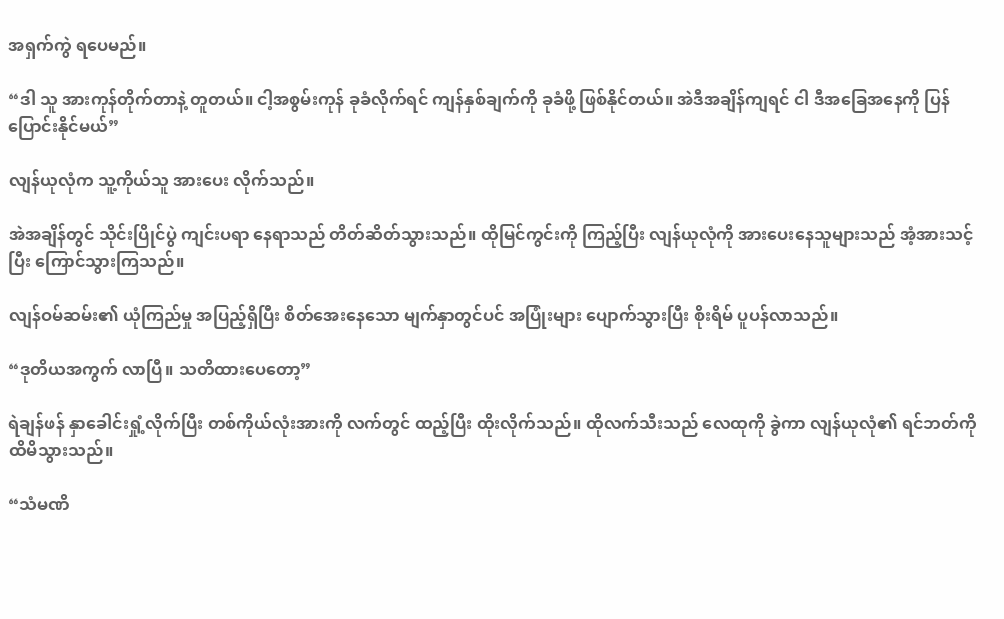အရှက်ကွဲ ရပေမည်။

“ဒါ သူ အားကုန်တိုက်တာနဲ့ တူတယ်။ ငါ့အစွမ်းကုန် ခုခံလိုက်ရင် ကျန်နှစ်ချက်ကို ခုခံဖို့ ဖြစ်နိုင်တယ်။ အဲဒီအချိန်ကျရင် ငါ ဒီအခြေအနေကို ပြန်ပြောင်းနိုင်မယ်”

လျန်ယုလုံက သူ့ကိုယ်သူ အားပေး လိုက်သည်။

အဲအချိန်တွင် သိုင်းပြိုင်ပွဲ ကျင်းပရာ နေရာသည် တိတ်ဆိတ်သွားသည်။ ထိုမြင်ကွင်းကို ကြည့်ပြီး လျန်ယုလုံကို အားပေးနေသူများသည် အံ့အားသင့်ပြီး ကြောင်သွားကြသည်။

လျန်ဝမ်ဆမ်း၏ ယုံကြည်မှု အပြည့်ရှိပြီး စိတ်အေးနေသော မျက်နှာတွင်ပင် အပြုံးများ ပျောက်သွားပြီး စိုးရိမ် ပူပန်လာသည်။

“ဒုတိယအကွက် လာပြီ။ သတိထားပေတော့”

ရဲချန်ဖန် နှာခေါင်းရှုံ့လိုက်ပြီး တစ်ကိုယ်လုံးအားကို လက်တွင် ထည့်ပြီး ထိုးလိုက်သည်။ ထိုလက်သီးသည် လေထုကို ခွဲကာ လျန်ယုလုံ၏ ရင်ဘတ်ကို ထိမိသွားသည်။

“သံမဏိ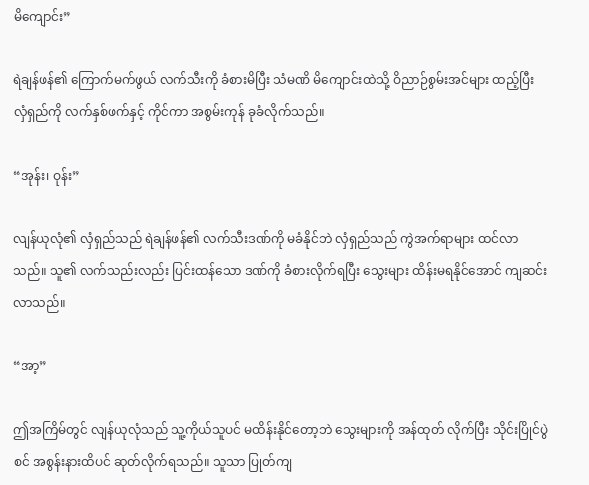မိကျောင်း”

ရဲချန်ဖန်၏ ကြောက်မက်ဖွယ် လက်သီးကို ခံစားမိပြီး သံမဏိ မိကျောင်းထဲသို့ ဝိညာဉ်စွမ်းအင်များ ထည့်ပြီး လှံရှည်ကို လက်နှစ်ဖက်နှင့် ကိုင်ကာ အစွမ်းကုန် ခုခံလိုက်သည်။

“အုန်း၊ ဝုန်း”

လျန်ယုလုံ၏ လှံရှည်သည် ရဲချန်ဖန်၏ လက်သီးဒဏ်ကို မခံနိုင်ဘဲ လှံရှည်သည် ကွဲအက်ရာများ ထင်လာသည်။ သူ၏ လက်သည်းလည်း ပြင်းထန်သော ဒဏ်ကို ခံစားလိုက်ရပြီး သွေးများ ထိန်းမရနိုင်အောင် ကျဆင်းလာသည်။

“အာ့”

ဤအကြိမ်တွင် လျန်ယုလုံသည် သူ့ကိုယ်သူပင် မထိန်းနိုင်တော့ဘဲ သွေးများကို အန်ထုတ် လိုက်ပြီး သိုင်းပြိုင်ပွဲစင် အစွန်းနားထိပင် ဆုတ်လိုက်ရသည်။ သူသာ ပြုတ်ကျ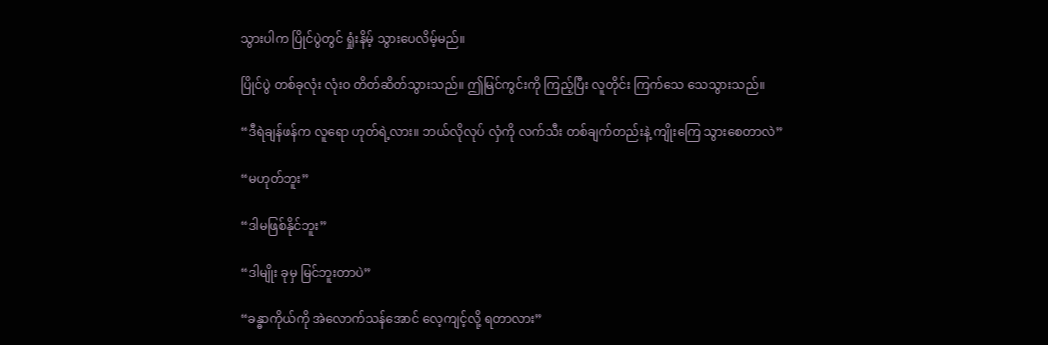သွားပါက ပြိုင်ပွဲတွင် ရှုံးနိမ့် သွားပေလိမ့်မည်။

ပြိုင်ပွဲ တစ်ခုလုံး လုံးဝ တိတ်ဆိတ်သွားသည်။ ဤမြင်ကွင်းကို ကြည့်ပြီး လူတိုင်း ကြက်သေ သေသွားသည်။

“ဒီရဲချန်ဖန်က လူရော ဟုတ်ရဲ့လား။ ဘယ်လိုလုပ် လှံကို လက်သီး တစ်ချက်တည်းနဲ့ ကျိုးကြေ သွားစေတာလဲ”

“မဟုတ်ဘူး”

“ဒါမဖြစ်နိုင်ဘူး”

“ဒါမျိုး ခုမှ မြင်ဘူးတာပဲ”

“ခန္ဓာကိုယ်ကို အဲလောက်သန်အောင် လေ့ကျင့်လို့ ရတာလား”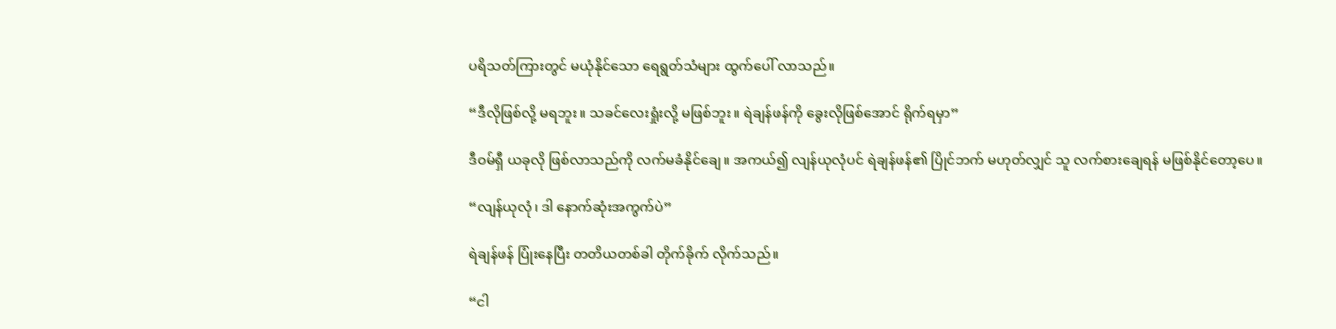ပရိသတ်ကြားတွင် မယုံနိုင်သော ရေရွတ်သံများ ထွက်ပေါ် လာသည်။

“ဒီလိုဖြစ်လို့ မရဘူး။ သခင်လေးရှုံးလို့ မဖြစ်ဘူး။ ရဲချန်ဖန်ကို ခွေးလိုဖြစ်အောင် ရိုက်ရမှာ”

ဒီဝမ်ရှီ ယခုလို ဖြစ်လာသည်ကို လက်မခံနိုင်ချေ။ အကယ်၍ လျန်ယုလုံပင် ရဲချန်ဖန်၏ ပြိုင်ဘက် မဟုတ်လျှင် သူ လက်စားချေရန် မဖြစ်နိုင်တော့ပေ။

“လျန်ယုလုံ၊ ဒါ နောက်ဆုံးအကွက်ပဲ”

ရဲချန်ဖန် ပြုံးနေပြီး တတိယတစ်ခါ တိုက်ခိုက် လိုက်သည်။

“ငါ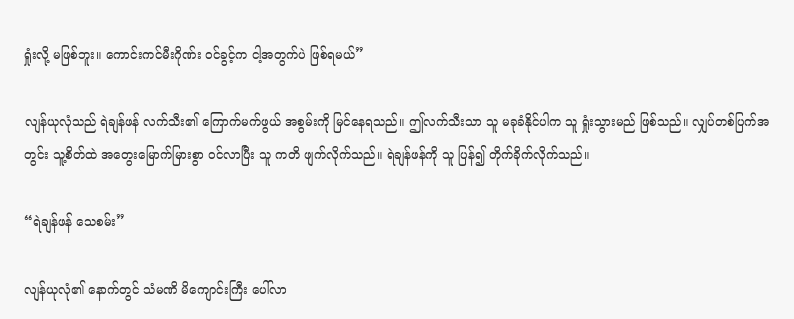ရှုံးလို့ မဖြစ်ဘူး။ ကောင်းကင်မီးဂိုဏ်း ဝင်ခွင့်က ငါ့အတွက်ပဲ ဖြစ်ရမယ်”

လျန်ယုလုံသည် ရဲချန်ဖန် လက်သီး၏ ကြောက်မက်ဖွယ် အစွမ်းကို မြင်နေရသည်။ ဤလက်သီးသာ သူ မခုခံနိုင်ပါက သူ ရှုံးသွားမည် ဖြစ်သည်။ လျှပ်တစ်ပြက်အတွင်း သူ့စိတ်ထဲ အတွေးမြောက်မြားစွာ ဝင်လာပြီး သူ ကတိ ဖျက်လိုက်သည်။ ရဲချန်ဖန်ကို သူ ပြန်၍ တိုက်ခိုက်လိုက်သည်။

“ရဲချန်ဖန် သေစမ်း”

လျန်ယုလုံ၏ နောက်တွင် သံမဏိ မိကျောင်းကြီး ပေါ်လာ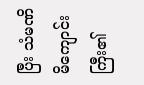ပြီး သံမဏိ မိကျောင်းကြီး၏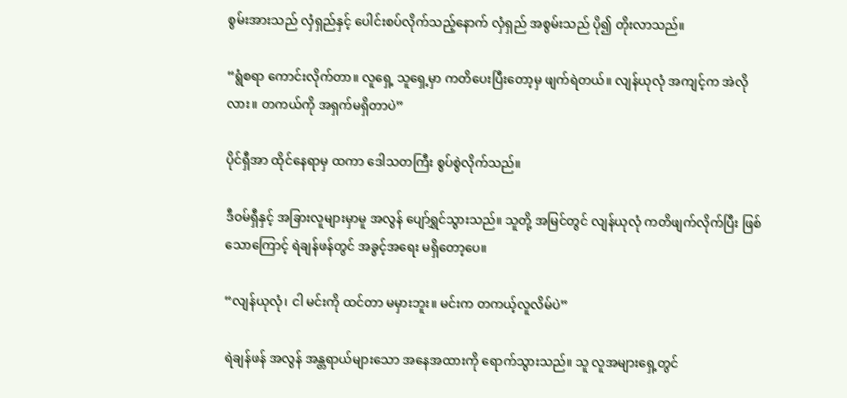စွမ်းအားသည် လှံရှည်နှင့် ပေါင်းစပ်လိုက်သည့်နောက် လှံရှည် အစွမ်းသည် ပို၍ တိုးလာသည်။

“ရွံစရာ ကောင်းလိုက်တာ။ လူရှေ့ သူရှေ့မှာ ကတိပေးပြီးတော့မှ ဖျက်ရဲတယ်။ လျန်ယုလုံ အကျင့်က အဲလိုလား။ တကယ်ကို အရှက်မရှိတာပဲ”

ပိုင်ရှီအာ ထိုင်နေရာမှ ထကာ ဒေါသတကြီး စွပ်စွဲလိုက်သည်။

ဒီဝမ်ရှီနှင့် အခြားလူများမှာမူ အလွန် ပျော်ရွှင်သွားသည်။ သူတို့ အမြင်တွင် လျန်ယုလုံ ကတိဖျက်လိုက်ပြီး ဖြစ်သောကြောင့် ရဲချန်ဖန်တွင် အခွင့်အရေး မရှိတော့ပေ။

“လျန်ယုလုံ၊ ငါ မင်းကို ထင်တာ မမှားဘူး။ မင်းက တကယ့်လူလိမ်ပဲ”

ရဲချန်ဖန် အလွန် အန္တရာယ်များသော အနေအထားကို ရောက်သွားသည်။ သူ လူအများရှေ့တွင်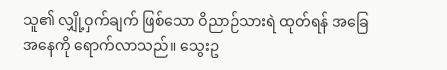သူ၏ လျှို့ဝှက်ချက် ဖြစ်သော ဝိညာဉ်သားရဲ ထုတ်ရန် အခြေအနေကို ရောက်လာသည်။ သွေးဥ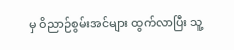မှ ဝိညာဉ်စွမ်းအင်များ ထွက်လာပြီး သူ့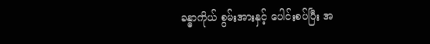ခန္ဓာကိုယ် စွမ်းအားနှင့် ပေါင်းစပ်ပြီး အ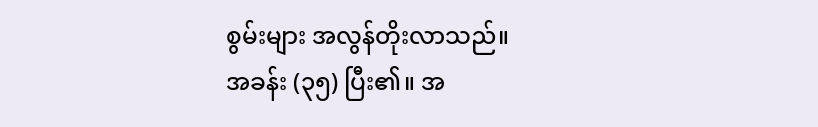စွမ်းများ အလွန်တိုးလာသည်။
အခန်း (၃၅) ပြီး၏။ အ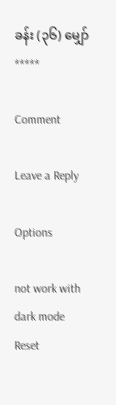ခန်း (၃၆) မျှော်
*****

Comment

Leave a Reply

Options

not work with dark mode
Reset